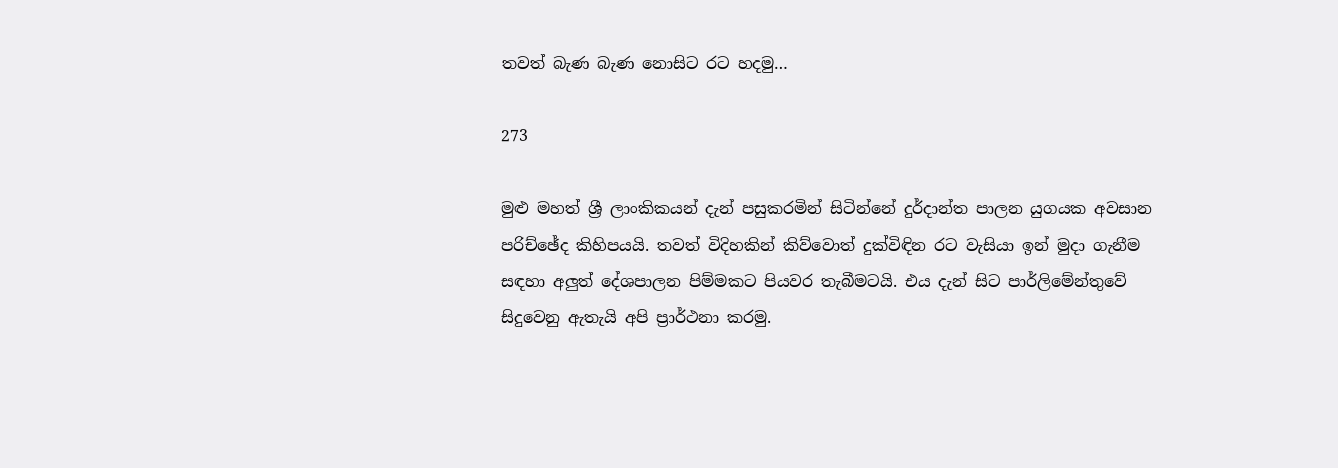තවත් බැණ බැණ නොසිට රට හදමු…

273

මුළු මහත් ශ්‍රී ලාංකිකයන් දැන් පසුකරමින් සිටින්නේ දුර්දාන්ත පාලන යුගයක අවසාන පරිච්ඡේද කිහිපයයි. තවත් විදිහකින් කිව්වොත් දුක්විඳින රට වැසියා ඉන් මුදා ගැනීම සඳහා අලුත් දේශපාලන පිම්මකට පියවර තැබීමටයි. එය දැන් සිට පාර්ලිමේන්තුවේ සිදුවෙනු ඇතැයි අපි ප්‍රාර්ථනා කරමු.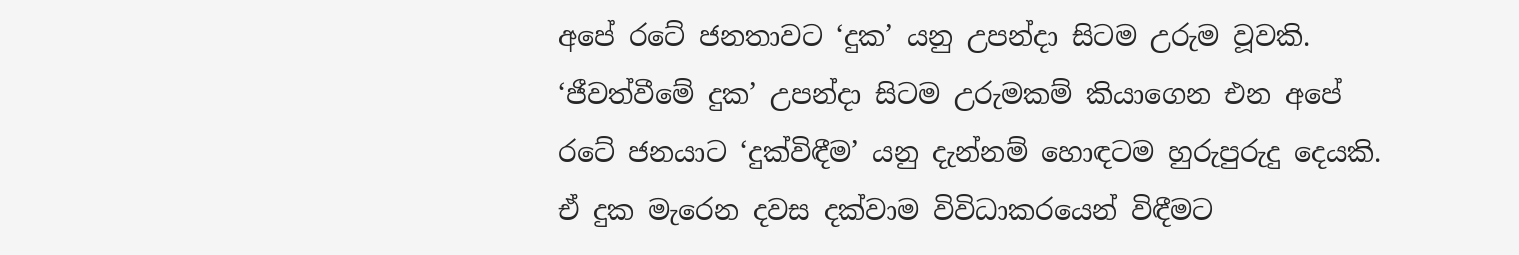අපේ රටේ ජනතාවට ‘දුක’ යනු උපන්දා සිටම උරුම වූවකි. ‘ජීවත්වීමේ දුක’ උපන්දා සිටම උරුමකම් කියාගෙන එන අපේ රටේ ජනයාට ‘දුක්විඳීම’ යනු දැන්නම් හොඳටම හුරුපුරුදු දෙයකි. ඒ දුක මැරෙන දවස දක්වාම විවිධාකරයෙන් විඳීමට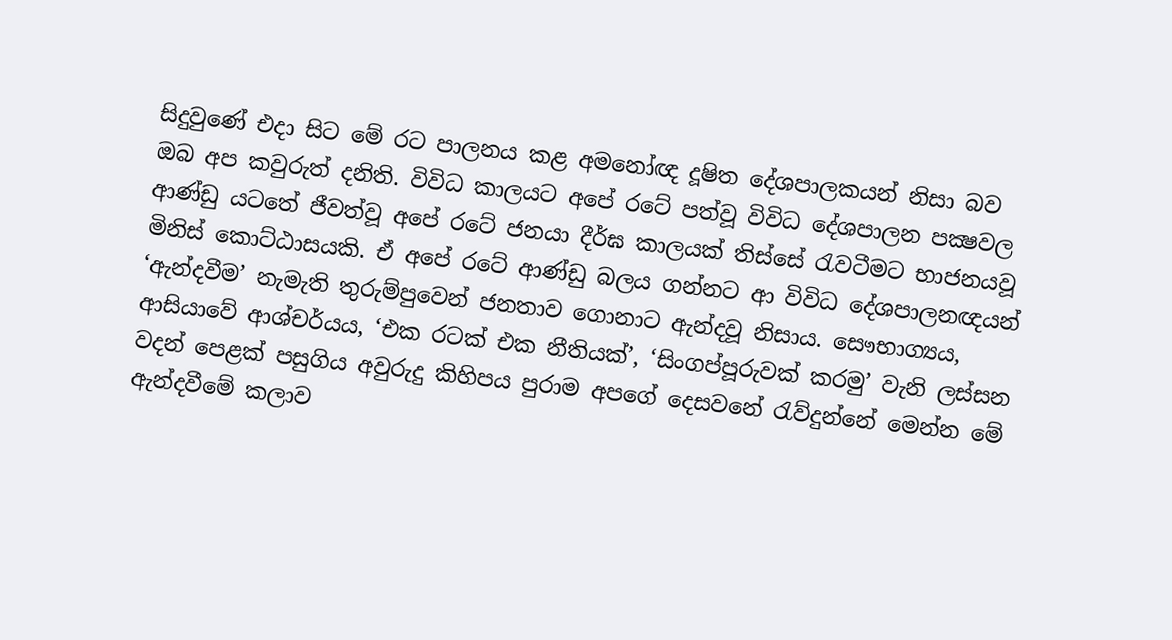සිදුවුණේ එදා සිට මේ රට පාලනය කළ අමනෝඥ දූෂිත දේශපාලකයන් නිසා බව ඔබ අප කවුරුත් දනිති. විවිධ කාලයට අපේ රටේ පත්වූ විවිධ දේශපාලන පක්‍ෂවල ආණ්ඩු යටතේ ජීවත්වූ අපේ රටේ ජනයා දීර්ඝ කාලයක් තිස්සේ රැවටීමට භාජනයවූ මිනිස් කොට්ඨාසයකි. ඒ අපේ රටේ ආණ්ඩු බලය ගන්නට ආ විවිධ දේශපාලනඥයන් ‘ඇන්දවීම’ නැමැති තුරුම්පුවෙන් ජනතාව ගොනාට ඇන්දවූ නිසාය. සෞභාග්‍යය, ආසියාවේ ආශ්චර්යය, ‘එක රටක් එක නීතියක්’, ‘සිංගප්පූරුවක් කරමු’ වැනි ලස්සන වදන් පෙළක් පසුගිය අවුරුදු කිහිපය පුරාම අපගේ දෙසවනේ රැව්දුන්නේ මෙන්න මේ ඇන්දවීමේ කලාව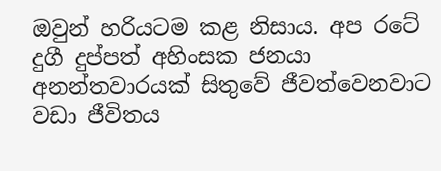ඔවුන් හරියටම කළ නිසාය. අප රටේ දුගී දුප්පත් අහිංසක ජනයා අනන්තවාරයක් සිතුවේ ජීවත්වෙනවාට වඩා ජීවිතය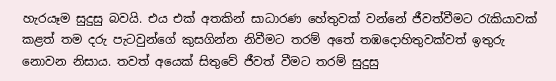හැරයෑම සුදුසු බවයි. එය එක් අතකින් සාධාරණ හේතුවක් වන්නේ ජීවත්වීමට රැකියාවක් කළත් තම දරු පැටවුන්ගේ කුසගින්න නිවීමට තරම් අතේ තඹදොහිතුවක්වත් ඉතුරු නොවන නිසාය. තවත් අයෙක් සිතුවේ ජීවත් වීමට තරම් සුදුසු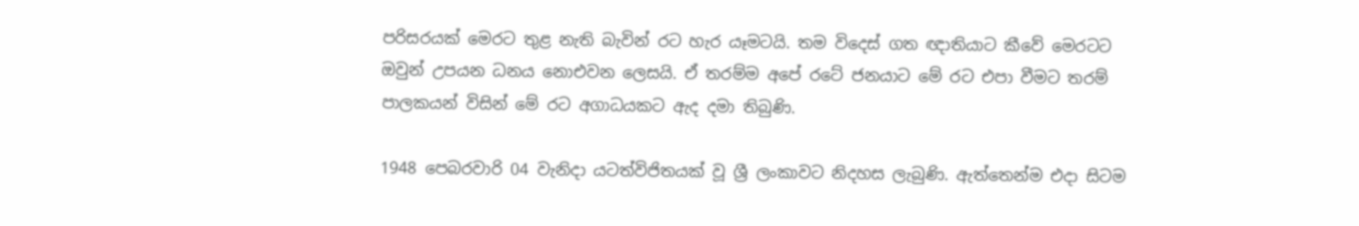පරිසරයක් මෙරට තුළ නැති බැවින් රට හැර යෑමටයි. තම විදෙස් ගත ඥාතියාට කීවේ මෙරටට ඔවුන් උපයන ධනය නොඑවන ලෙසයි. ඒ තරම්ම අපේ රටේ ජනයාට මේ රට එපා වීමට තරම් පාලකයන් විසින් මේ රට අගාධයකට ඇද දමා තිබුණි.

1948 පෙබරවාරි 04 වැනිදා යටත්විජිතයක් වූ ශ්‍රී ලංකාවට නිදහස ලැබුණි. ඇත්තෙන්ම එදා සිටම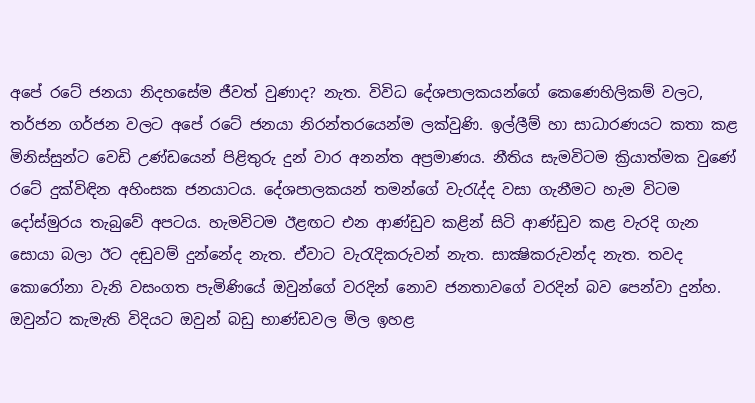අපේ රටේ ජනයා නිදහසේම ජීවත් වුණාද? නැත. විවිධ දේශපාලකයන්ගේ කෙණෙහිලිකම් වලට, තර්ජන ගර්ජන වලට අපේ රටේ ජනයා නිරන්තරයෙන්ම ලක්වුණි. ඉල්ලීම් හා සාධාරණයට කතා කළ මිනිස්සුන්ට වෙඩි උණ්ඩයෙන් පිළිතුරු දුන් වාර අනන්ත අප්‍රමාණය. නීතිය සැමවිටම ක්‍රියාත්මක වුණේ රටේ දුක්විඳින අහිංසක ජනයාටය. දේශපාලකයන් තමන්ගේ වැරැද්ද වසා ගැනීමට හැම විටම දෝස්මුරය තැබුවේ අපටය. හැමවිටම ඊළඟට එන ආණ්ඩුව කළින් සිටි ආණ්ඩුව කළ වැරදි ගැන සොයා බලා ඊට දඬුවම් දුන්නේද නැත. ඒවාට වැරැදිකරුවන් නැත. සාක්‍ෂිකරුවන්ද නැත. තවද කොරෝනා වැනි වසංගත පැමිණියේ ඔවුන්ගේ වරදින් නොව ජනතාවගේ වරදින් බව පෙන්වා දුන්හ. ඔවුන්ට කැමැති විදියට ඔවුන් බඩු භාණ්ඩවල මිල ඉහළ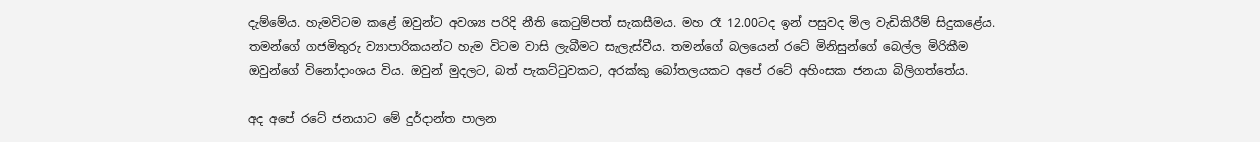දැම්මේය. හැමවිටම කළේ ඔවුන්ට අවශ්‍ය පරිදි නීති කෙටුම්පත් සැකසීමය. මහ රෑ 12.00ටද ඉන් පසුවද මිල වැඩිකිරීම් සිදුකළේය. තමන්ගේ ගජමිතුරු ව්‍යාපාරිකයන්ට හැම විටම වාසි ලැබීමට සැලැස්වීය. තමන්ගේ බලයෙන් රටේ මිනිසුන්ගේ බෙල්ල මිරිකීම ඔවුන්ගේ විනෝදාංශය විය. ඔවුන් මුදලට, බත් පැකට්ටුවකට, අරක්කු බෝතලයකට අපේ රටේ අහිංසක ජනයා බිලිගත්තේය.

අද අපේ රටේ ජනයාට මේ දුර්දාන්ත පාලන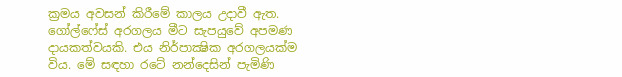ක්‍රමය අවසන් කිරීමේ කාලය උදාවී ඇත. ගෝල්ෆේස් අරගලය මීට සැපයුවේ අපමණ දායකත්වයකි. එය නිර්පාක්‍ෂික අරගලයක්ම විය. මේ සඳහා රටේ නන්දෙසින් පැමිණි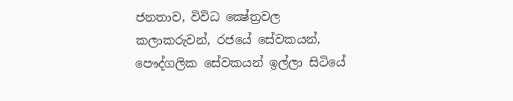ජනතාව, විවිධ ක්‍ෂේත්‍රවල කලාකරුවන්, රජයේ සේවකයන්, පෞද්ගලික සේවකයන් ඉල්ලා සිටියේ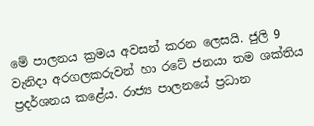මේ පාලනය ක්‍රමය අවසන් කරන ලෙසයි. ජුලි 9 වැනිදා අරගලකරුවන් හා රටේ ජනයා තම ශක්තිය ප්‍රදර්ශනය කළේය. රාජ්‍ය පාලනයේ ප්‍රධාන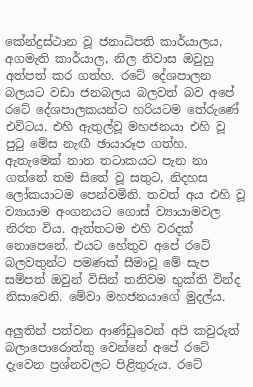කේන්ද්‍රස්ථාන වූ ජනාධිපති කාර්යාලය, අගමැති කාර්යාල, නිල නිවාස ඔවුහු අත්පත් කර ගත්හ. රටේ දේශපාලන බලයට වඩා ජනබලය බලවත් බව අපේ රටේ දේශපාලකයන්ට හරියටම තේරුණේ එවිටය. එහි ඇතුල්වූ මහජනයා එහි වූ පුටු මේස නැඟී ඡායාරූප ගත්හ. ඇතැමෙක් නාන තටාකයට පැන නා ගත්තේ තම සිතේ වූ සතුට, නිදහස ලෝකයාටම පෙන්වමිනි. තවත් අය එහි වූ ව්‍යායාම අංගනයට ගොස් ව්‍යායාමවල නිරත විය. ඇත්තටම එහි වරදක් නොපෙනේ. එයට හේතුව අපේ රටේ බලවතුන්ට පමණක් සීමාවූ මේ සැප සම්පත් ඔවුන් විසින් තනිවම භුක්ති වින්ද නිසාවෙනි. මේවා මහජනයාගේ මුදල්ය.

අලුතින් පත්වන ආණ්ඩුවෙන් අපි කවුරුත් බලාපොරොත්තු වෙන්නේ අපේ රටේ දැවෙන ප්‍රශ්නවලට පිළිතුරුය. රටේ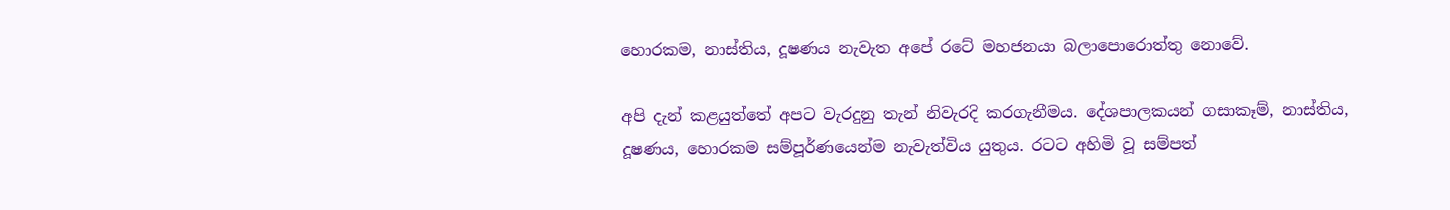හොරකම, නාස්තිය, දූෂණය නැවැත අපේ රටේ මහජනයා බලාපොරොත්තු නොවේ.

අපි දැන් කළයුත්තේ අපට වැරදුනු තැන් නිවැරදි කරගැනීමය. දේශපාලකයන් ගසාකෑම්, නාස්තිය, දූෂණය, හොරකම සම්පූර්ණයෙන්ම නැවැත්විය යුතුය. රටට අහිමි වූ සම්පත්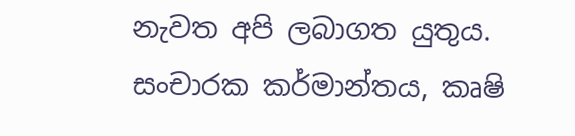නැවත අපි ලබාගත යුතුය. සංචාරක කර්මාන්තය, කෘෂි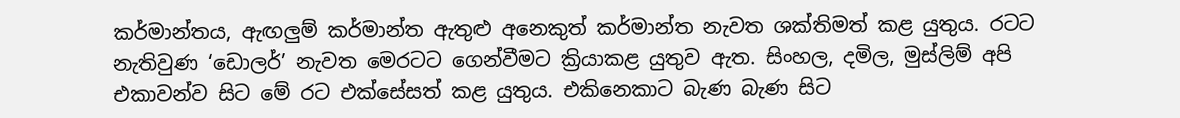කර්මාන්තය, ඇඟලුම් කර්මාන්ත ඇතුළු අනෙකුත් කර්මාන්ත නැවත ශක්තිමත් කළ යුතුය. රටට නැතිවුණ ‘ඩොලර්’ නැවත මෙරටට ගෙන්වීමට ක්‍රියාකළ යුතුව ඇත. සිංහල, දමිල, මුස්ලිම් අපි එකාවන්ව සිට මේ රට එක්සේසත් කළ යුතුය. එකිනෙකාට බැණ බැණ සිට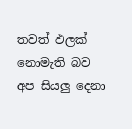තවත් ඵලක් නොමැති බව අප සියලු දෙනා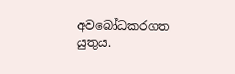අවබෝධකරගත යුතුය.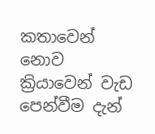කතාවෙන් නොව ක්‍රියාවෙන් වැඩ පෙන්වීම දැන්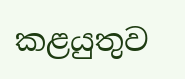කළයුතුව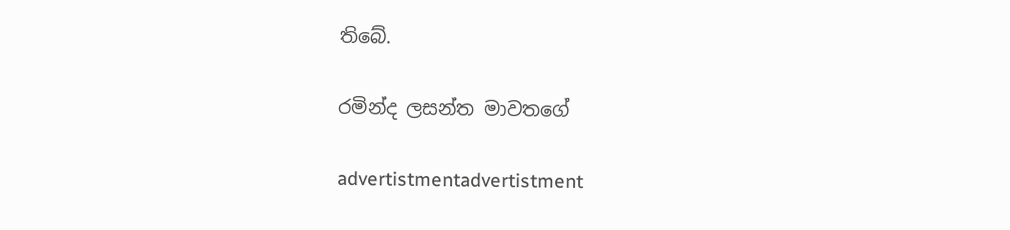තිබේ.

රමින්ද ලසන්ත මාවතගේ

advertistmentadvertistment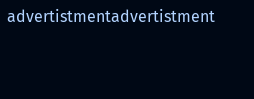advertistmentadvertistment